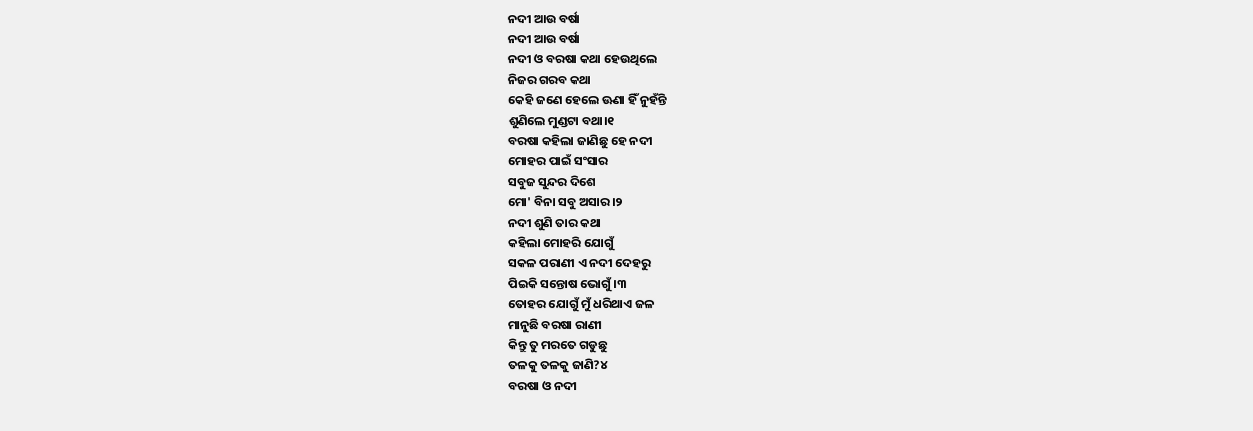ନଦୀ ଆଉ ବର୍ଷା
ନଦୀ ଆଉ ବର୍ଷା
ନଦୀ ଓ ବରଷା କଥା ହେଉଥିଲେ
ନିଜର ଗରବ କଥା
କେହି ଜଣେ ହେଲେ ଊଣା ହିଁ ନୁହଁନ୍ତି
ଶୁଣିଲେ ମୁଣ୍ଡଟା ବଥା।୧
ବରଷା କହିଲା ଜାଣିଛୁ ହେ ନଦୀ
ମୋହର ପାଇଁ ସଂସାର
ସବୁଜ ସୁନ୍ଦର ଦିଶେ
ମୋ' ବିନା ସବୁ ଅସାର।୨
ନଦୀ ଶୁଣି ତାର କଥା
କହିଲା ମୋହରି ଯୋଗୁଁ
ସକଳ ପରାଣୀ ଏ ନଦୀ ଦେହରୁ
ପିଇକି ସନ୍ତୋଷ ଭୋଗୁଁ।୩
ତୋହର ଯୋଗୁଁ ମୁଁ ଧରିଥାଏ ଜଳ
ମାନୁଛି ବରଷା ରାଣୀ
କିନ୍ତୁ ତୁ ମରତେ ଗଡୁଛୁ
ତଳକୁ ତଳକୁ ଜାଣି?୪
ବରଷା ଓ ନଦୀ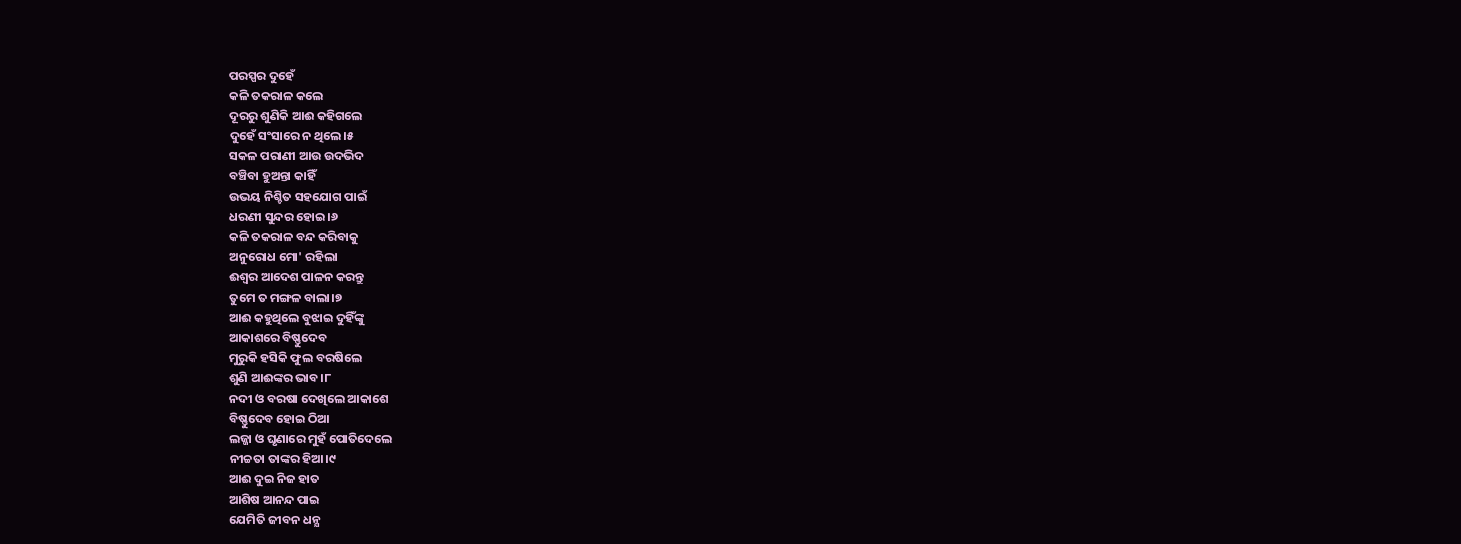ପରସ୍ପର ଦୁହେଁ
କଳି ତକରାଳ କଲେ
ଦୂରରୁ ଶୁଣିକି ଆଈ କହିଗଲେ
ଦୁହେଁ ସଂସାରେ ନ ଥିଲେ।୫
ସକଳ ପରାଣୀ ଆଉ ଉଦଭିଦ
ବଞ୍ଚିବା ହୁଅନ୍ତା କାହିଁ
ଉଭୟ ନିଶ୍ଚିତ ସହଯୋଗ ପାଇଁ
ଧରଣୀ ସୁନ୍ଦର ହୋଇ।୬
କଳି ତକରାଳ ବନ୍ଦ କରିବାକୁ
ଅନୁରୋଧ ମୋ' ରହିଲା
ଈଶ୍ବର ଆଦେଶ ପାଳନ କରନ୍ତୁ
ତୁମେ ତ ମଙ୍ଗଳ ବାଲା।୭
ଆଈ କହୁଥିଲେ ବୁଝାଇ ଦୁହିଁଙ୍କୁ
ଆକାଶରେ ବିଷ୍ଣୁଦେବ
ମୁରୁକି ହସିକି ଫୁଲ ବରଷିଲେ
ଶୁଣି ଆଈଙ୍କର ଭାବ।୮
ନଦୀ ଓ ବରଷା ଦେଖିଲେ ଆକାଶେ
ବିଷ୍ଣୁଦେବ ହୋଇ ଠିଆ
ଲଜ୍ଜା ଓ ଘୃଣାରେ ମୁହଁ ପୋତିଦେଲେ
ନୀଚ୍ଚତା ତାଙ୍କର ହିଆ।୯
ଆଈ ଦୁଇ ନିଜ ହାତ
ଆଶିଷ ଆନନ୍ଦ ପାଇ
ଯେମିତି ଜୀବନ ଧନ୍ଯ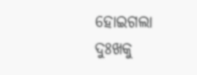ହୋଇଗଲା
ଦୁଃଖକୁ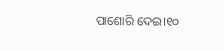ପାଶୋରି ଦେଇ।୧୦